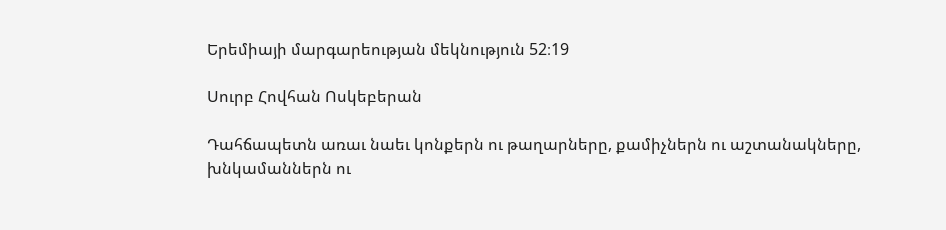Երեմիայի մարգարեության մեկնություն 52։19

Սուրբ Հովհան Ոսկեբերան

Դահճապետն առաւ նաեւ կոնքերն ու թաղարները, քամիչներն ու աշտանակները, խնկամաններն ու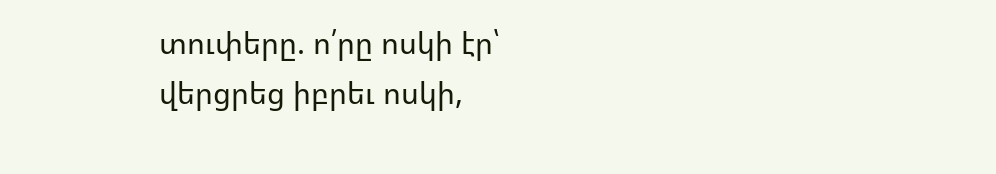տուփերը. ո՛րը ոսկի էր՝ վերցրեց իբրեւ ոսկի,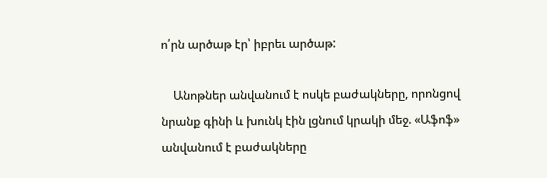ո՛րն արծաթ էր՝ իբրեւ արծաթ:

    Անոթներ անվանում է ոսկե բաժակները, որոնցով նրանք գինի և խունկ էին լցնում կրակի մեջ. «Աֆոֆ» անվանում է բաժակները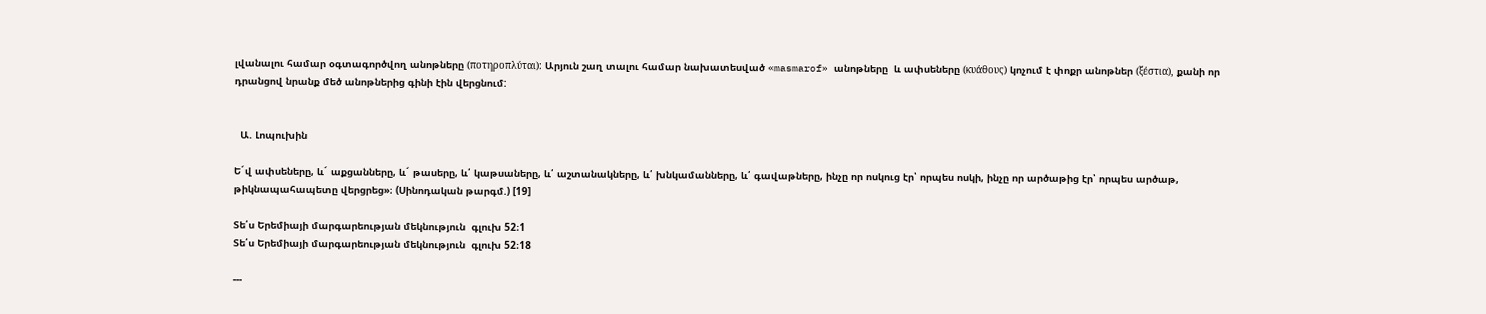լվանալու համար օգտագործվող անոթները (ποτηροπλύται): Արյուն շաղ տալու համար նախատեսված «masmarof» անոթները  և ափսեները (κυάθους) կոչում է փոքր անոթներ (ξέστια), քանի որ դրանցով նրանք մեծ անոթներից գինի էին վերցնում:


  Ա. Լոպուխին

Ե´վ ափսեները, և´ աքցանները, և´ թասերը, և՛ կաթսաները, և՛ աշտանակները, և՛ խնկամանները, և՛ գավաթները, ինչը որ ոսկուց էր՝ որպես ոսկի, ինչը որ արծաթից էր՝ որպես արծաթ, թիկնապահապետը վերցրեց»։ (Սինոդական թարգմ.) [19]

Տե՛ս Երեմիայի մարգարեության մեկնություն  գլուխ 52։1
Տե՛ս Երեմիայի մարգարեության մեկնություն  գլուխ 52։18

---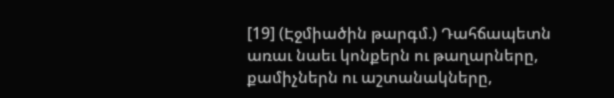[19] (Էջմիածին թարգմ.) Դահճապետն առաւ նաեւ կոնքերն ու թաղարները, քամիչներն ու աշտանակները,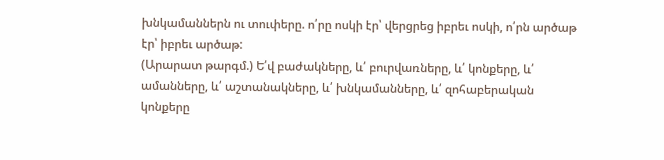խնկամաններն ու տուփերը. ո՛րը ոսկի էր՝ վերցրեց իբրեւ ոսկի, ո՛րն արծաթ էր՝ իբրեւ արծաթ:
(Արարատ թարգմ.) Ե՛վ բաժակները, և՛ բուրվառները, և՛ կոնքերը, և՛ ամանները, և՛ աշտանակները, և՛ խնկամանները, և՛ զոհաբերական կոնքերը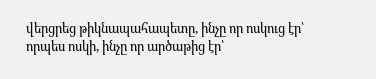վերցրեց թիկնապահապետը, ինչը որ ոսկուց էր՝ որպես ոսկի, ինչը որ արծաթից էր՝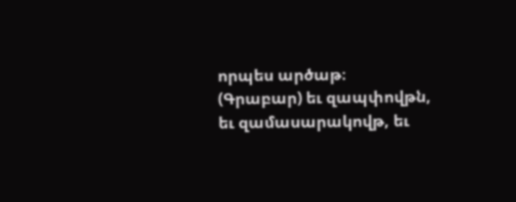որպես արծաթ։
(Գրաբար) եւ զապփովթն, եւ զամասարակովթ, եւ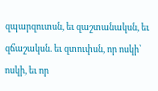զպարզուտսն, եւ զաշտանակսն, եւ զճաշակսն. եւ զտուփսն, որ ոսկի՝ ոսկի, եւ որ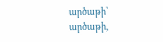արծաթի՝ արծաթի,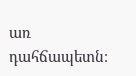առ դահճապետն։